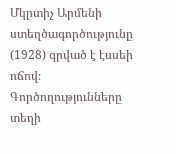Մկրտիչ Արմենի ստեղծագործությունը (1928) գրված է էսսեի ոճով։ Գործողությունները տեղի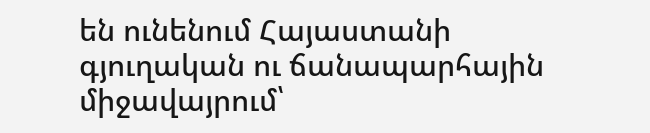են ունենում Հայաստանի գյուղական ու ճանապարհային միջավայրում՝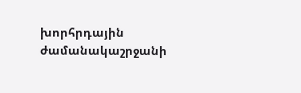խորհրդային ժամանակաշրջանի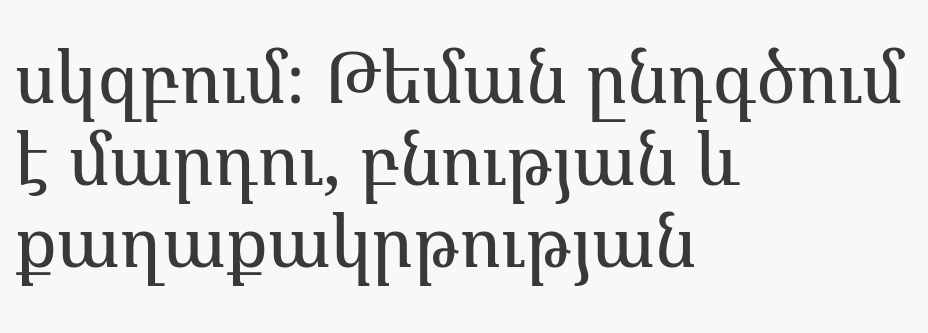սկզբում։ Թեման ընդգծում է մարդու, բնության և քաղաքակրթության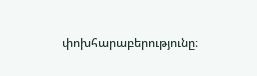փոխհարաբերությունը։